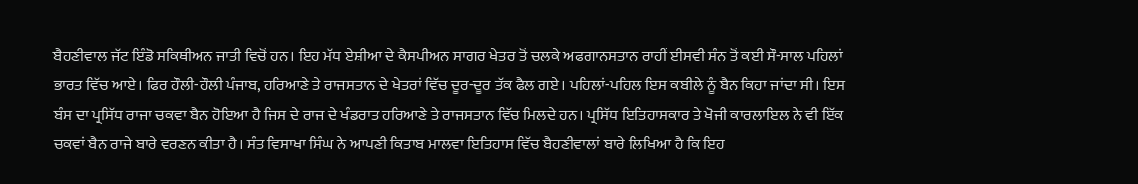ਬੈਹਣੀਵਾਲ ਜੱਟ ਇੰਡੋ ਸਕਿਥੀਅਨ ਜਾਤੀ ਵਿਚੋਂ ਹਨ। ਇਹ ਮੱਧ ਏਸ਼ੀਆ ਦੇ ਕੈਸਪੀਅਨ ਸਾਗਰ ਖੇਤਰ ਤੋਂ ਚਲਕੇ ਅਫਗਾਨਸਤਾਨ ਰਾਹੀਂ ਈਸਵੀ ਸੰਨ ਤੋਂ ਕਈ ਸੌ-ਸਾਲ ਪਹਿਲਾਂ ਭਾਰਤ ਵਿੱਚ ਆਏ। ਫਿਰ ਹੌਲੀ-ਹੌਲੀ ਪੰਜਾਬ, ਹਰਿਆਣੇ ਤੇ ਰਾਜਸਤਾਨ ਦੇ ਖੇਤਰਾਂ ਵਿੱਚ ਦੂਰ-ਦੂਰ ਤੱਕ ਫੈਲ ਗਏ। ਪਹਿਲਾਂ-ਪਹਿਲ ਇਸ ਕਬੀਲੇ ਨੂੰ ਬੈਨ ਕਿਹਾ ਜਾਂਦਾ ਸੀ। ਇਸ ਬੰਸ ਦਾ ਪ੍ਰਸਿੱਧ ਰਾਜਾ ਚਕਵਾ ਬੈਨ ਹੋਇਆ ਹੈ ਜਿਸ ਦੇ ਰਾਜ ਦੇ ਖੰਡਰਾਤ ਹਰਿਆਣੇ ਤੇ ਰਾਜਸਤਾਨ ਵਿੱਚ ਮਿਲਦੇ ਹਨ। ਪ੍ਰਸਿੱਧ ਇਤਿਹਾਸਕਾਰ ਤੇ ਖੋਜੀ ਕਾਰਲਾਇਲ ਨੇ ਵੀ ਇੱਕ ਚਕਵਾਂ ਬੈਨ ਰਾਜੇ ਬਾਰੇ ਵਰਣਨ ਕੀਤਾ ਹੈ। ਸੰਤ ਵਿਸਾਖਾ ਸਿੰਘ ਨੇ ਆਪਣੀ ਕਿਤਾਬ ਮਾਲਵਾ ਇਤਿਹਾਸ ਵਿੱਚ ਬੈਹਣੀਵਾਲਾਂ ਬਾਰੇ ਲਿਖਿਆ ਹੈ ਕਿ ਇਹ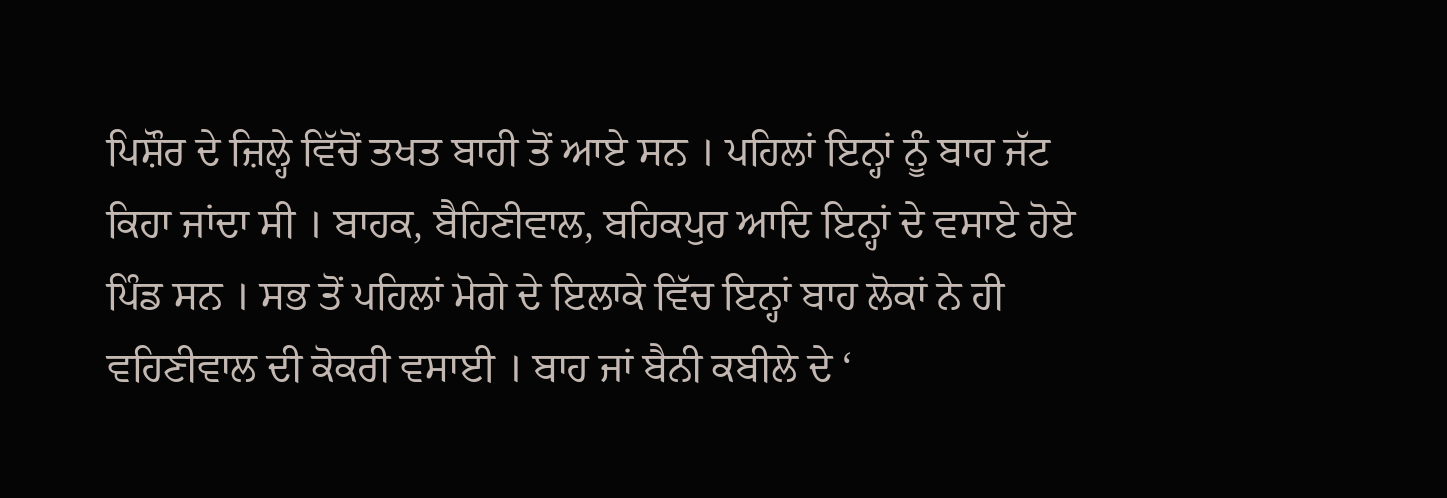ਪਿਸ਼ੌਰ ਦੇ ਜ਼ਿਲ੍ਹੇ ਵਿੱਚੋਂ ਤਖਤ ਬਾਹੀ ਤੋਂ ਆਏ ਸਨ । ਪਹਿਲਾਂ ਇਨ੍ਹਾਂ ਨੂੰ ਬਾਹ ਜੱਟ ਕਿਹਾ ਜਾਂਦਾ ਸੀ । ਬਾਹਕ, ਬੈਹਿਣੀਵਾਲ, ਬਹਿਕਪੁਰ ਆਦਿ ਇਨ੍ਹਾਂ ਦੇ ਵਸਾਏ ਹੋਏ ਪਿੰਡ ਸਨ । ਸਭ ਤੋਂ ਪਹਿਲਾਂ ਮੋਗੇ ਦੇ ਇਲਾਕੇ ਵਿੱਚ ਇਨ੍ਹਾਂ ਬਾਹ ਲੋਕਾਂ ਨੇ ਹੀ ਵਹਿਣੀਵਾਲ ਦੀ ਕੋਕਰੀ ਵਸਾਈ । ਬਾਹ ਜਾਂ ਬੈਨੀ ਕਬੀਲੇ ਦੇ ‘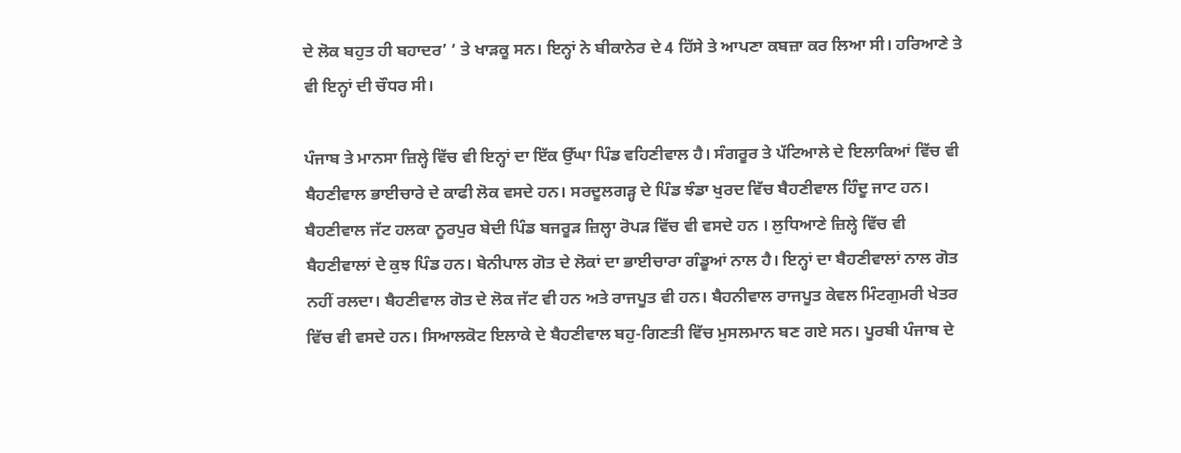ਦੇ ਲੋਕ ਬਹੁਤ ਹੀ ਬਹਾਦਰ’ ‘ ਤੇ ਖਾੜਕੂ ਸਨ। ਇਨ੍ਹਾਂ ਨੇ ਬੀਕਾਨੇਰ ਦੇ 4 ਹਿੱਸੇ ਤੇ ਆਪਣਾ ਕਬਜ਼ਾ ਕਰ ਲਿਆ ਸੀ। ਹਰਿਆਣੇ ਤੇ ਵੀ ਇਨ੍ਹਾਂ ਦੀ ਚੌਧਰ ਸੀ।

ਪੰਜਾਬ ਤੇ ਮਾਨਸਾ ਜ਼ਿਲ੍ਹੇ ਵਿੱਚ ਵੀ ਇਨ੍ਹਾਂ ਦਾ ਇੱਕ ਉੱਘਾ ਪਿੰਡ ਵਹਿਣੀਵਾਲ ਹੈ। ਸੰਗਰੂਰ ਤੇ ਪੱਟਿਆਲੇ ਦੇ ਇਲਾਕਿਆਂ ਵਿੱਚ ਵੀ ਬੈਹਣੀਵਾਲ ਭਾਈਚਾਰੇ ਦੇ ਕਾਫੀ ਲੋਕ ਵਸਦੇ ਹਨ। ਸਰਦੂਲਗੜ੍ਹ ਦੇ ਪਿੰਡ ਝੰਡਾ ਖੁਰਦ ਵਿੱਚ ਬੈਹਣੀਵਾਲ ਹਿੰਦੂ ਜਾਟ ਹਨ। ਬੈਹਣੀਵਾਲ ਜੱਟ ਹਲਕਾ ਨੂਰਪੁਰ ਬੇਦੀ ਪਿੰਡ ਬਜਰੂੜ ਜ਼ਿਲ੍ਹਾ ਰੋਪੜ ਵਿੱਚ ਵੀ ਵਸਦੇ ਹਨ । ਲੁਧਿਆਣੇ ਜ਼ਿਲ੍ਹੇ ਵਿੱਚ ਵੀ ਬੈਹਣੀਵਾਲਾਂ ਦੇ ਕੁਝ ਪਿੰਡ ਹਨ। ਬੇਨੀਪਾਲ ਗੋਤ ਦੇ ਲੋਕਾਂ ਦਾ ਭਾਈਚਾਰਾ ਗੰਡੂਆਂ ਨਾਲ ਹੈ। ਇਨ੍ਹਾਂ ਦਾ ਬੈਹਣੀਵਾਲਾਂ ਨਾਲ ਗੋਤ ਨਹੀਂ ਰਲਦਾ। ਬੈਹਣੀਵਾਲ ਗੋਤ ਦੇ ਲੋਕ ਜੱਟ ਵੀ ਹਨ ਅਤੇ ਰਾਜਪੂਤ ਵੀ ਹਨ। ਬੈਹਨੀਵਾਲ ਰਾਜਪੂਤ ਕੇਵਲ ਮਿੰਟਗੁਮਰੀ ਖੇਤਰ ਵਿੱਚ ਵੀ ਵਸਦੇ ਹਨ। ਸਿਆਲਕੋਟ ਇਲਾਕੇ ਦੇ ਬੈਹਣੀਵਾਲ ਬਹੁ-ਗਿਣਤੀ ਵਿੱਚ ਮੁਸਲਮਾਨ ਬਣ ਗਏ ਸਨ। ਪੂਰਬੀ ਪੰਜਾਬ ਦੇ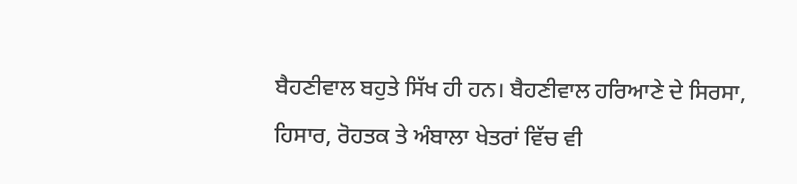ਬੈਹਣੀਵਾਲ ਬਹੁਤੇ ਸਿੱਖ ਹੀ ਹਨ। ਬੈਹਣੀਵਾਲ ਹਰਿਆਣੇ ਦੇ ਸਿਰਸਾ, ਹਿਸਾਰ, ਰੋਹਤਕ ਤੇ ਅੰਬਾਲਾ ਖੇਤਰਾਂ ਵਿੱਚ ਵੀ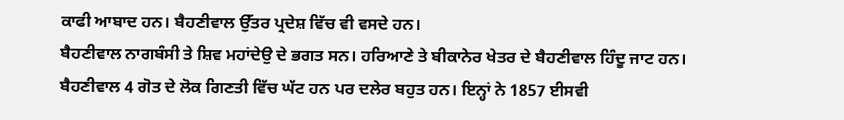ਕਾਫੀ ਆਬਾਦ ਹਨ। ਬੈਹਣੀਵਾਲ ਉੱਤਰ ਪ੍ਰਦੇਸ਼ ਵਿੱਚ ਵੀ ਵਸਦੇ ਹਨ।
ਬੈਹਣੀਵਾਲ ਨਾਗਬੰਸੀ ਤੇ ਸ਼ਿਵ ਮਹਾਂਦੇਉ ਦੇ ਭਗਤ ਸਨ। ਹਰਿਆਣੇ ਤੇ ਬੀਕਾਨੇਰ ਖੇਤਰ ਦੇ ਬੈਹਣੀਵਾਲ ਹਿੰਦੂ ਜਾਟ ਹਨ। ਬੈਹਣੀਵਾਲ 4 ਗੋਤ ਦੇ ਲੋਕ ਗਿਣਤੀ ਵਿੱਚ ਘੱਟ ਹਨ ਪਰ ਦਲੇਰ ਬਹੁਤ ਹਨ। ਇਨ੍ਹਾਂ ਨੇ 1857 ਈਸਵੀ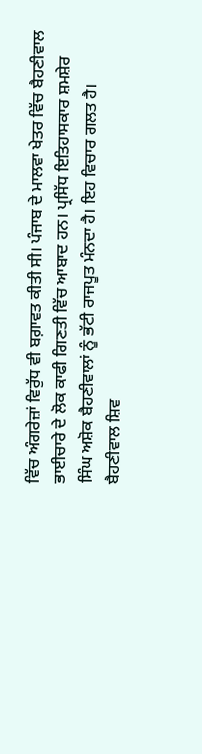ਵਿੱਚ ਅੰਗਰੇਜ਼ਾਂ ਵਿਰੁੱਧ ਵੀ ਬਗ਼ਾਵਤ ਕੀਤੀ ਸੀ। ਪੰਜਾਬ ਦੇ ਮਾਲਵਾ ਖੇਤਰ ਵਿੱਚ ਬੈਹਣੀਵਾਲ ਭਾਈਚਾਰੇ ਦੇ ਲੋਕ ਕਾਫੀ ਗਿਣਤੀ ਵਿੱਚ ਆਬਾਦ ਹਨ। ਪ੍ਰਸਿੱਧ ਇਤਿਹਾਸਕਾਰ ਸ਼ਮਸ਼ੇਰ ਸਿੰਘ ਅਸ਼ੋਕ ਬੈਹਣੀਵਾਲਾਂ ਨੂੰ ਭੱਟੀ ਰਾਜਪੂਤ ਮੰਨਦਾ ਹੈ। ਇਹ ਵਿਚਾਰ ਗਲਤ ਹੈ। ਬੈਹਣੀਵਾਲ ਸ਼ਿਵ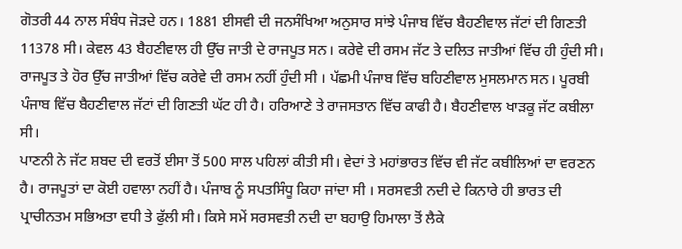ਗੋਤਰੀ 44 ਨਾਲ ਸੰਬੰਧ ਜੋੜਦੇ ਹਨ। 1881 ਈਸਵੀ ਦੀ ਜਨਸੰਖਿਆ ਅਨੁਸਾਰ ਸਾਂਝੇ ਪੰਜਾਬ ਵਿੱਚ ਬੈਹਣੀਵਾਲ ਜੱਟਾਂ ਦੀ ਗਿਣਤੀ 11378 ਸੀ। ਕੇਵਲ 43 ਬੈਹਣੀਵਾਲ ਹੀ ਉੱਚ ਜਾਤੀ ਦੇ ਰਾਜਪੂਤ ਸਨ। ਕਰੇਵੇ ਦੀ ਰਸਮ ਜੱਟ ਤੇ ਦਲਿਤ ਜਾਤੀਆਂ ਵਿੱਚ ਹੀ ਹੁੰਦੀ ਸੀ। ਰਾਜਪੂਤ ਤੇ ਹੋਰ ਉੱਚ ਜਾਤੀਆਂ ਵਿੱਚ ਕਰੇਵੇ ਦੀ ਰਸਮ ਨਹੀਂ ਹੁੰਦੀ ਸੀ । ਪੱਛਮੀ ਪੰਜਾਬ ਵਿੱਚ ਬਹਿਣੀਵਾਲ ਮੁਸਲਮਾਨ ਸਨ। ਪੂਰਬੀ ਪੰਜਾਬ ਵਿੱਚ ਬੈਹਣੀਵਾਲ ਜੱਟਾਂ ਦੀ ਗਿਣਤੀ ਘੱਟ ਹੀ ਹੈ। ਹਰਿਆਣੇ ਤੇ ਰਾਜਸਤਾਨ ਵਿੱਚ ਕਾਫੀ ਹੈ। ਬੈਹਣੀਵਾਲ ਖਾੜਕੂ ਜੱਟ ਕਬੀਲਾ ਸੀ।
ਪਾਣਨੀ ਨੇ ਜੱਟ ਸ਼ਬਦ ਦੀ ਵਰਤੋਂ ਈਸਾ ਤੋਂ 500 ਸਾਲ ਪਹਿਲਾਂ ਕੀਤੀ ਸੀ। ਵੇਦਾਂ ਤੇ ਮਹਾਂਭਾਰਤ ਵਿੱਚ ਵੀ ਜੱਟ ਕਬੀਲਿਆਂ ਦਾ ਵਰਣਨ ਹੈ। ਰਾਜਪੂਤਾਂ ਦਾ ਕੋਈ ਹਵਾਲਾ ਨਹੀਂ ਹੈ। ਪੰਜਾਬ ਨੂੰ ਸਪਤਸਿੰਧੂ ਕਿਹਾ ਜਾਂਦਾ ਸੀ । ਸਰਸਵਤੀ ਨਦੀ ਦੇ ਕਿਨਾਰੇ ਹੀ ਭਾਰਤ ਦੀ ਪ੍ਰਾਚੀਨਤਮ ਸਭਿਅਤਾ ਵਧੀ ਤੇ ਫੁੱਲੀ ਸੀ। ਕਿਸੇ ਸਮੇਂ ਸਰਸਵਤੀ ਨਦੀ ਦਾ ਬਹਾਉ ਹਿਮਾਲਾ ਤੋਂ ਲੈਕੇ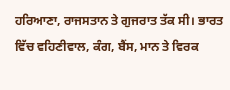ਹਰਿਆਣਾ, ਰਾਜਸਤਾਨ ਤੇ ਗੁਜਰਾਤ ਤੱਕ ਸੀ। ਭਾਰਤ ਵਿੱਚ ਵਹਿਣੀਵਾਲ, ਕੰਗ, ਬੈਂਸ, ਮਾਨ ਤੇ ਵਿਰਕ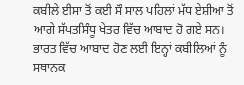ਕਬੀਲੇ ਈਸਾ ਤੋਂ ਕਈ ਸੌ ਸਾਲ ਪਹਿਲਾਂ ਮੱਧ ਏਸ਼ੀਆ ਤੋਂ ਆਗੇ ਸੱਪਤਸਿੰਧੂ ਖੇਤਰ ਵਿੱਚ ਆਬਾਦ ਹੋ ਗਏ ਸਨ। ਭਾਰਤ ਵਿੱਚ ਆਬਾਦ ਹੋਣ ਲਈ ਇਨ੍ਹਾਂ ਕਬੀਲਿਆਂ ਨੂੰ ਸਥਾਨਕ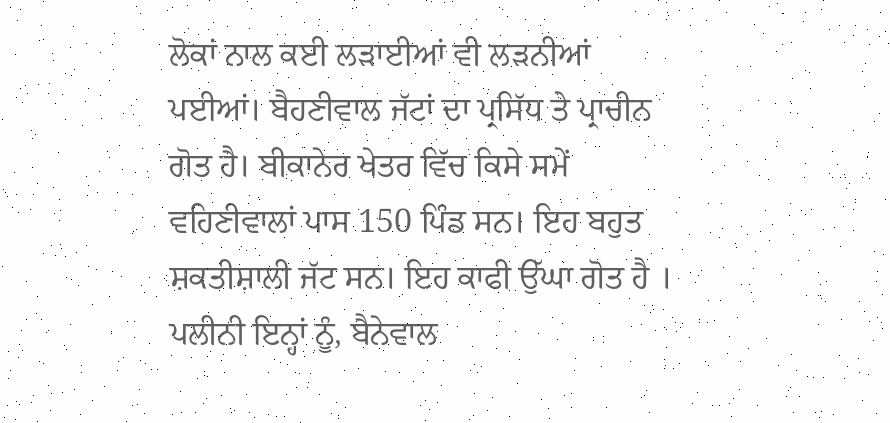ਲੋਕਾਂ ਨਾਲ ਕਈ ਲੜਾਈਆਂ ਵੀ ਲੜਨੀਆਂ ਪਈਆਂ। ਬੈਹਣੀਵਾਲ ਜੱਟਾਂ ਦਾ ਪ੍ਰਸਿੱਧ ਤੇ ਪ੍ਰਾਚੀਨ ਗੋਤ ਹੈ। ਬੀਕਾਨੇਰ ਖੇਤਰ ਵਿੱਚ ਕਿਸੇ ਸਮੇਂ ਵਹਿਣੀਵਾਲਾਂ ਪਾਸ 150 ਪਿੰਡ ਸਨ। ਇਹ ਬਹੁਤ ਸ਼ਕਤੀਸ਼ਾਲੀ ਜੱਟ ਸਨ। ਇਹ ਕਾਫੀ ਉੱਘਾ ਗੋਤ ਹੈ । ਪਲੀਨੀ ਇਨ੍ਹਾਂ ਨੂੰ, ਬੈਨੇਵਾਲ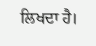ਲਿਖਦਾ ਹੈ।